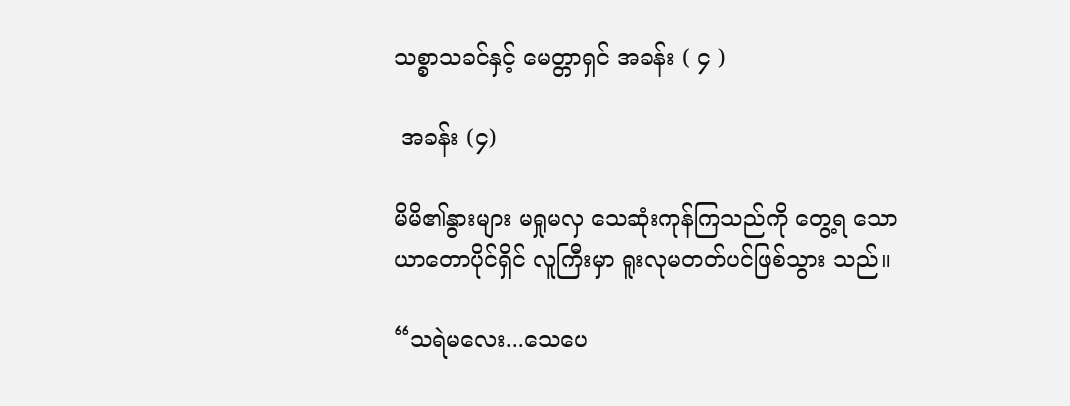သစ္စာသခင်နှင့် မေတ္တာရှင် အခန်း ( ၄ )

 အခန်း (၄)

မိမိ၏နွားများ မရှုမလှ သေဆုံးကုန်ကြသည်ကို တွေ့ရ သော ယာတောပိုင်ရှိင် လူကြီးမှာ ရူးလုမတတ်ပင်ဖြစ်သွား သည်။

“သရဲမလေး...သေပေ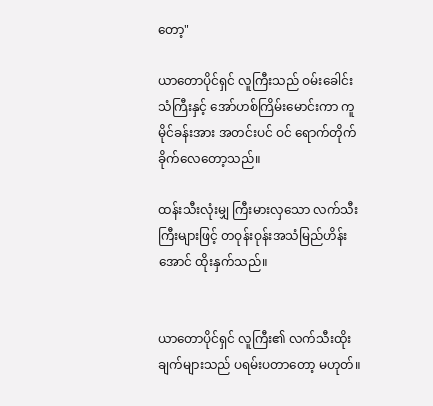တော့"

ယာတောပိုင်ရှင် လူကြီးသည် ဝမ်းခေါင်းသံကြီးနှင့် အော်ဟစ်ကြိမ်းမောင်းကာ ကူမိုင်ခန်းအား အတင်းပင် ဝင် ရောက်တိုက်ခိုက်လေတော့သည်။

ထန်းသီးလုံးမျှ ကြီးမားလှသော လက်သီးကြီးများဖြင့် တဝုန်းဝုန်းအသံမြည်ဟိန်းအောင် ထိုးနှက်သည်။


ယာတောပိုင်ရှင် လူကြီး၏ လက်သီးထိုးချက်များသည် ပရမ်းပတာတော့ မဟုတ်။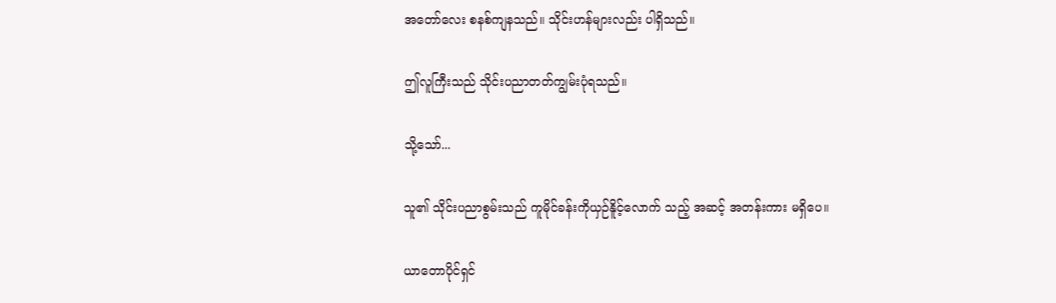အတော်လေး စနစ်ကျနသည်။ သိုင်းဟန်များလည်း ပါရှိသည်။

ဤလူကြီးသည် သိုင်းပညာတတ်ကျွမ်းပုံရသည်။

သို့သော်...

သူ၏ သိုင်းပညာစွမ်းသည် ကူမိုင်ခန်းကိုယှဉ်နိူင့်လောက် သည့် အဆင့် အတန်းကား မရှိပေ။

ယာတောပိုင်ရှင်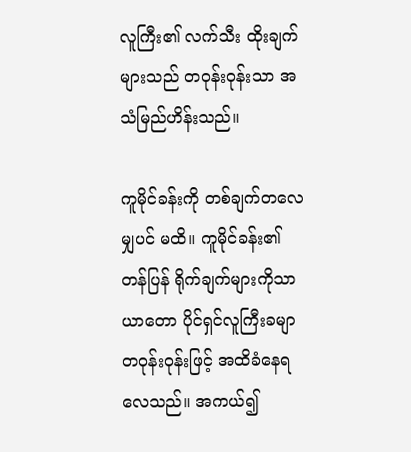လူကြီး၏ လက်သီး ထိုးချက်များသည် တဝုန်းဝုန်းသာ အသံမြည်ဟိန်းသည်။

ကူမိုင်ခန်းကို တစ်ချက်တလေမျှပင် မထိ။ ကူမိုင်ခန်း၏ တန်ပြန် ရိုက်ချက်များကိုသာ ယာတော ပိုင်ရှင်လူကြီးခမျာ တဝုန်းဝုန်းဖြင့် အထိခံနေရလေသည်။ အကယ်၍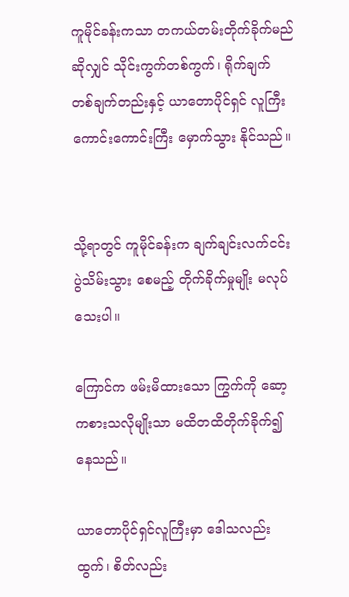ကူမိုင်ခန်းကသာ တကယ်တမ်းတိုက်ခိုက်မည် ဆိုလျှင် သိုင်းကွက်တစ်ကွက်၊ ရိုက်ချက် တစ်ချက်တည်းနှင့် ယာတောပိုင်ရှင် လူကြီးကောင်းကောင်းကြီး မှောက်သွား နိုင်သည်။


သို့ရာတွင် ကူမိုင်ခန်းက ချက်ချင်းလက်ငင်း ပွဲသိမ်းသွား စေမည့် တိုက်ခိုက်မှုမျိုး မလုပ်သေးပါ။

ကြောင်က ဖမ်းမိထားသော ကြွက်ကို ဆော့ကစားသလိုမျိုးသာ မထိတထိတိုက်ခိုက်၍ နေသည်။

ယာတောပိုင်ရှင်လူကြီးမှာ ဒေါသလည်းထွက်၊ စိတ်လည်း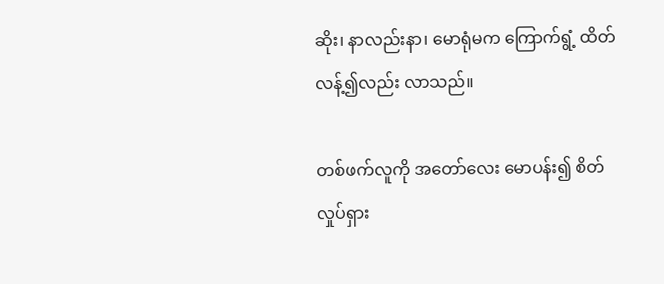ဆိုး၊ နာလည်းနာ၊ မောရုံမက ကြောက်ရွံ့ ထိတ်လန့်၍လည်း လာသည်။

တစ်ဖက်လူကို အတော်လေး မောပန်း၍ စိတ်လှုပ်ရှား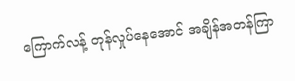ကြောက်လန့် တုန်လှုပ်နေအောင် အချိန်အတန်ကြာ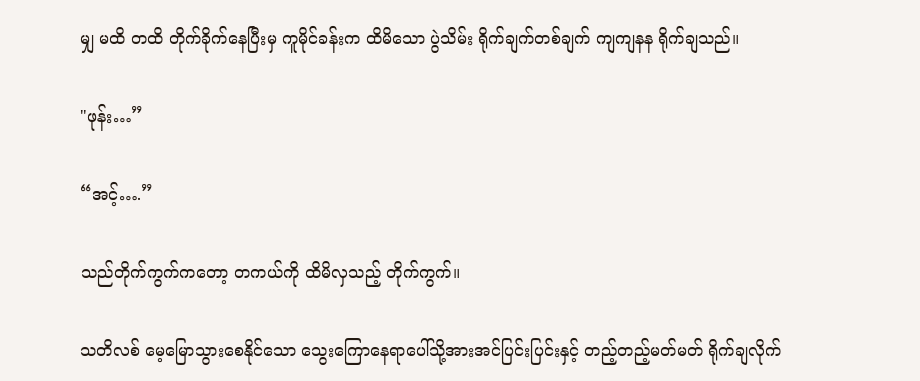မျှ မထိ တထိ တိုက်ခိုက်နေပြီးမှ ကူမိုင်ခန်းက ထိမိသော ပွဲသိမ်း ရိုက်ချက်တစ်ချက် ကျကျနန ရိုက်ချသည်။

"ဖုန်း…”

“အင့်….”

သည်တိုက်ကွက်ကတော့ တကယ်ကို ထိမိလှသည့် တိုက်ကွက်။

သတိလစ် မေ့မြောသွားစေနိုင်သော သွေးကြောနေရာပေါ်သို့အားအင်ပြင်းပြင်းနှင့် တည့်တည့်မတ်မတ် ရိုက်ချလိုက်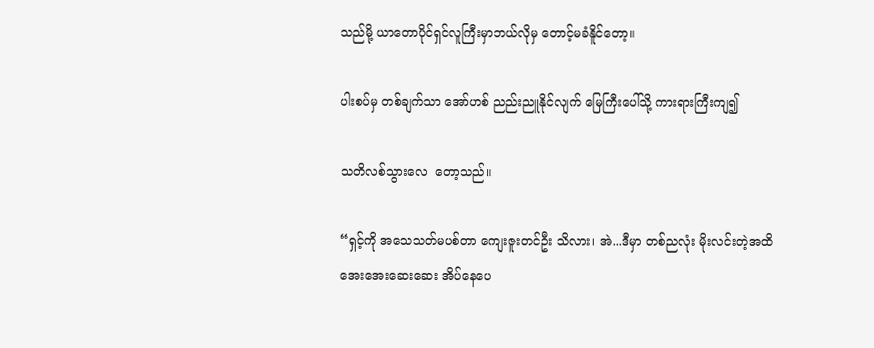သည်မို့ ယာတောပိုင်ရှင်လူကြီးမှာဘယ်လိုမှ တောင့်မခံနိူင်တော့။

ပါးစပ်မှ တစ်ချက်သာ အော်ဟစ် ညည်းညူနိုင်လျက် မြေကြီးပေါ်သို့ ကားရားကြီးကျ၍

သတိလစ်သွားလေ  တော့သည်။

“ရှင့်ကို အသေသတ်မပစ်တာ ကျေးဇူးတင်ဦး သိလား၊ အဲ...ဒီမှာ တစ်ညလုံး မိုးလင်းတဲ့အထိ အေးအေးဆေးဆေး အိပ်နေပေ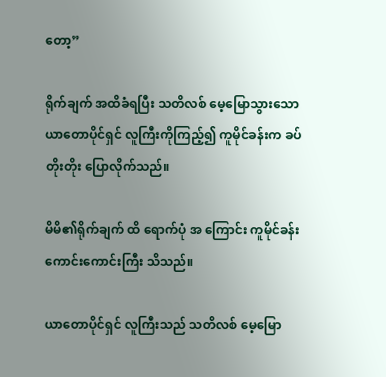တော့”

ရိုက်ချက် အထိခံရပြီး သတိလစ် မေ့မြောသွားသော ယာတောပိုင်ရှင် လူကြီးကိုကြည့်၍ ကူမိုင်ခန်းက ခပ်တိုးတိုး ပြောလိုက်သည်။

မိမိ၏ရိုက်ချက် ထိ ရောက်ပုံ အ ကြောင်း ကူမိုင်ခန်း ကောင်းကောင်းကြီး သိသည်။

ယာတောပိုင်ရှင် လူကြီးသည် သတိလစ် မေ့မြော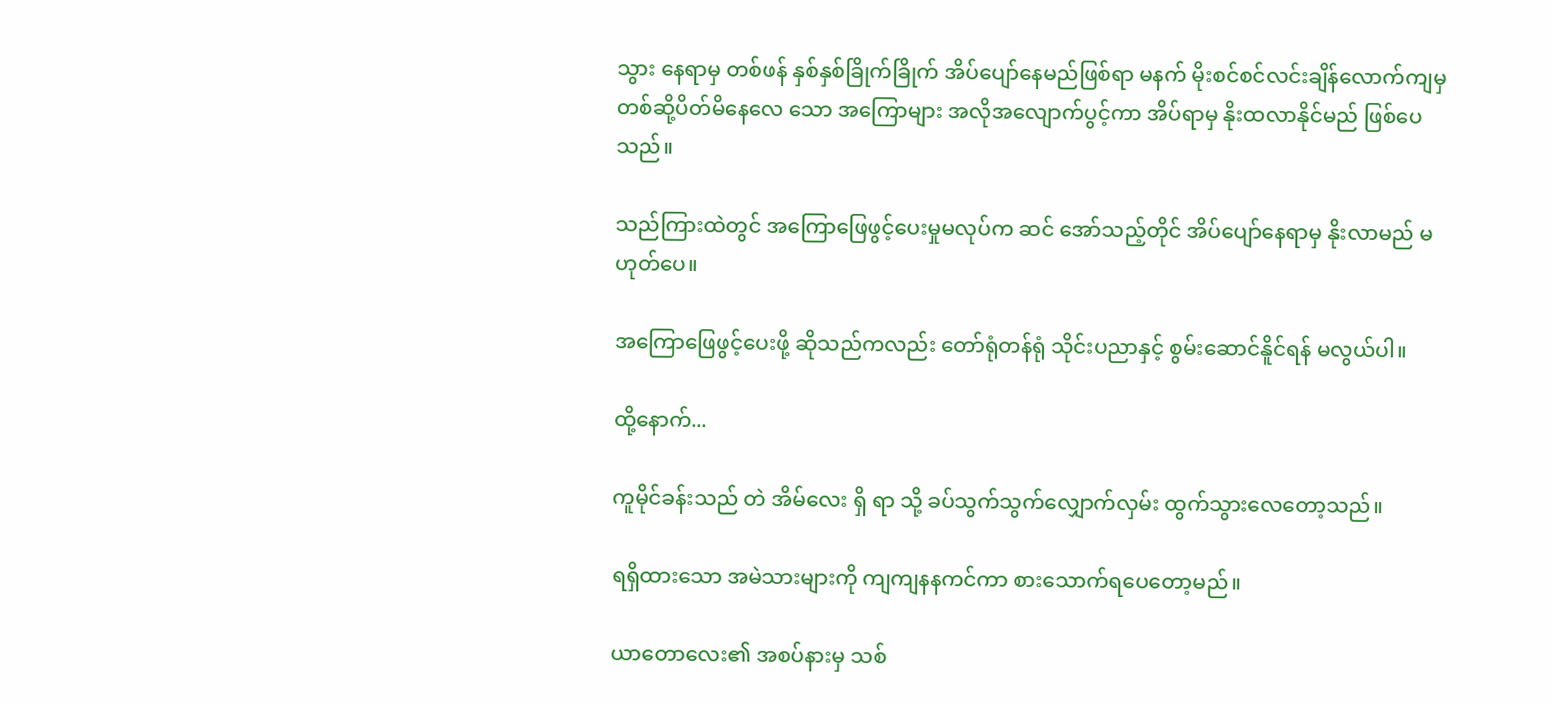သွား နေရာမှ တစ်ဖန် နှစ်နှစ်ခြိုက်ခြိုက် အိပ်ပျော်နေမည်ဖြစ်ရာ မနက် မိုးစင်စင်လင်းချိန်လောက်ကျမှ တစ်ဆို့ပိတ်မိနေလေ သော အကြောများ အလိုအလျောက်ပွင့်ကာ အိပ်ရာမှ နိုးထလာနိုင်မည် ဖြစ်ပေသည်။

သည်ကြားထဲတွင် အကြောဖြေဖွင့်ပေးမှုမလုပ်က ဆင် အော်သည့်တိုင် အိပ်ပျော်နေရာမှ နိုးလာမည် မဟုတ်ပေ။

အကြောဖြေဖွင့်ပေးဖို့ ဆိုသည်ကလည်း တော်ရုံတန်ရုံ သိုင်းပညာနှင့် စွမ်းဆောင်နိူင်ရန် မလွယ်ပါ။

ထို့နောက်...

ကူမိုင်ခန်းသည် တဲ အိမ်လေး ရှိ ရာ သို့ ခပ်သွက်သွက်လျှောက်လှမ်း ထွက်သွားလေတော့သည်။

ရရှိထားသော အမဲသားများကို ကျကျနနကင်ကာ စားသောက်ရပေတော့မည်။

ယာတောလေး၏ အစပ်နားမှ သစ်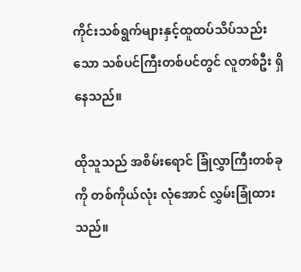ကိုင်းသစ်ရွက်များနှင့်ထူထပ်သိပ်သည်းသော သစ်ပင်ကြီးတစ်ပင်တွင် လူတစ်ဦး ရှိနေသည်။

ထိုသူသည် အစိမ်းရောင် ခြုံလွှာကြီးတစ်ခုကို တစ်ကိုယ်လုံး လုံအောင် လွှမ်းခြုံထားသည်။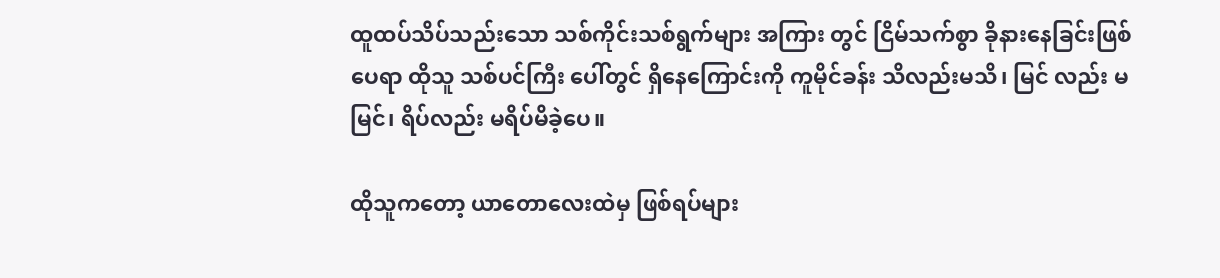ထူထပ်သိပ်သည်းသော သစ်ကိုင်းသစ်ရွက်များ အကြား တွင် ငြိမ်သက်စွာ ခိုနားနေခြင်းဖြစ်ပေရာ ထိုသူ သစ်ပင်ကြီး ပေါ်တွင် ရှိနေကြောင်းကို ကူမိုင်ခန်း သိလည်းမသိ၊ မြင် လည်း မမြင်၊ ရိပ်လည်း မရိပ်မိခဲ့ပေ။

ထိုသူကတော့ ယာတောလေးထဲမှ ဖြစ်ရပ်များ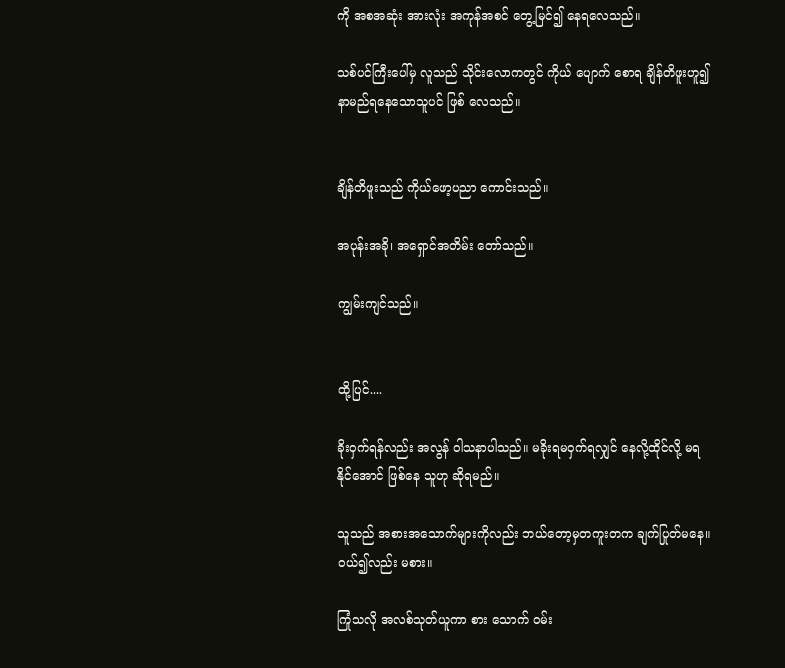ကို အစအဆုံး အားလုံး အကုန်အစင် တွေ့မြင်၍ နေရလေသည်။

သစ်ပင်ကြီးပေါ်မှ လူသည် သိုင်းလောကတွင် ကိုယ် ပျောက် စောရ ချိန်တိဖူးဟူ၍ နာမည်ရနေသောသူပင် ဖြစ် လေသည်။


ချိန်တိဖူးသည် ကိုယ်ဖော့ပညာ ကောင်းသည်။

အပုန်းအခို၊ အရှောင်အတိမ်း တော်သည်။

ကျွမ်းကျင်သည်။


ထို့ပြင်....

ခိုးဝှက်ရန်လည်း အလွန် ဝါသနာပါသည်။ မခိုးရမဝှက်ရလျှင် နေလို့ထိုင်လို့ မရနိုင်အောင် ဖြစ်နေ သူဟု ဆိုရမည်။

သူသည် အစားအသောက်များကိုလည်း ဘယ်တော့မှတကူးတက ချက်ပြုတ်မနေ။  ဝယ်၍လည်း မစား။

ကြုံသလို အလစ်သုတ်ယူကာ စား သောက် ဝမ်း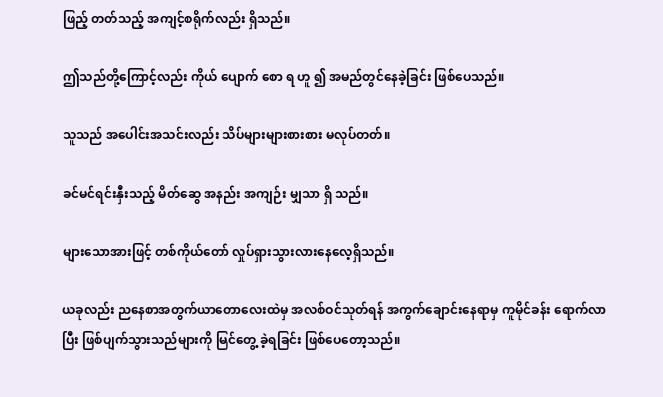ဖြည့် တတ်သည့် အကျင့်စရိုက်လည်း ရှိသည်။

ဤသည်တို့ကြောင့်လည်း ကိုယ် ပျောက် စော ရ ဟူ ၍ အမည်တွင်နေခဲ့ခြင်း ဖြစ်ပေသည်။

သူသည် အပေါင်းအသင်းလည်း သိပ်များများစားစား မလုပ်တတ်။

ခင်မင်ရင်းနှီးသည့် မိတ်ဆွေ အနည်း အကျဉ်း မျှသာ ရှိ သည်။

များသောအားဖြင့် တစ်ကိုယ်တော် လှုပ်ရှားသွားလားနေလေ့ရှိသည်။

ယခုလည်း ညနေစာအတွက်ယာတောလေးထဲမှ အလစ်ဝင်သုတ်ရန် အကွက်ချောင်းနေရာမှ ကူမိုင်ခန်း ရောက်လာပြီး ဖြစ်ပျက်သွားသည်များကို မြင်တွေ့ ခဲ့ရခြင်း ဖြစ်ပေတော့သည်။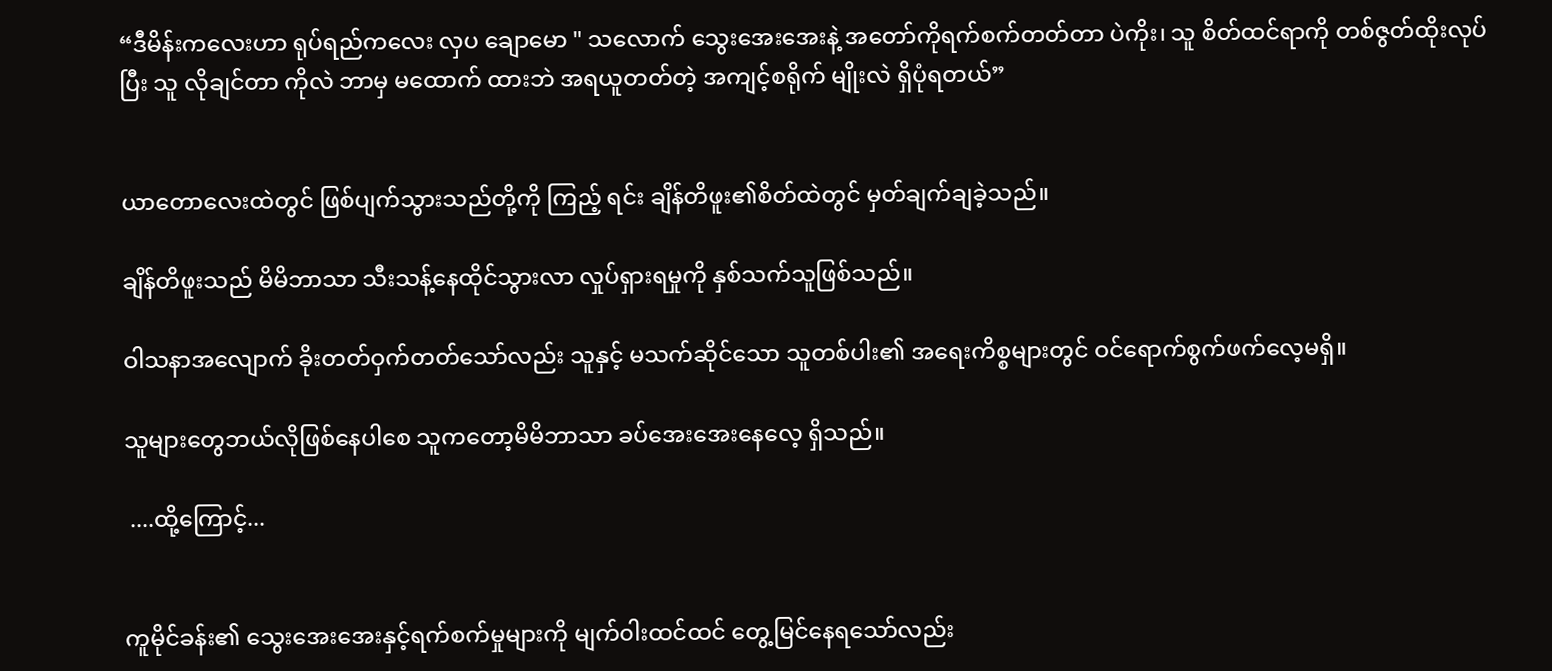“ဒီမိန်းကလေးဟာ ရုပ်ရည်ကလေး လှပ ချောမော " သလောက် သွေးအေးအေးနဲ့ အတော်ကိုရက်စက်တတ်တာ ပဲကိုး၊ သူ စိတ်ထင်ရာကို တစ်ဇွတ်ထိုးလုပ်ပြီး သူ လိုချင်တာ ကိုလဲ ဘာမှ မထောက် ထားဘဲ အရယူတတ်တဲ့ အကျင့်စရိုက် မျိုးလဲ ရှိပုံရတယ်”


ယာတောလေးထဲတွင် ဖြစ်ပျက်သွားသည်တို့ကို ကြည့် ရင်း ချိန်တိဖူး၏စိတ်ထဲတွင် မှတ်ချက်ချခဲ့သည်။

ချိန်တိဖူးသည် မိမိဘာသာ သီးသန့်နေထိုင်သွားလာ လှုပ်ရှားရမှုကို နှစ်သက်သူဖြစ်သည်။

ဝါသနာအလျောက် ခိုးတတ်ဝှက်တတ်သော်လည်း သူနှင့် မသက်ဆိုင်သော သူတစ်ပါး၏ အရေးကိစ္စများတွင် ဝင်ရောက်စွက်ဖက်လေ့မရှိ။

သူများတွေဘယ်လိုဖြစ်နေပါစေ သူကတော့မိမိဘာသာ ခပ်အေးအေးနေလေ့ ရှိသည်။

 ....ထို့ကြောင့်...


ကူမိုင်ခန်း၏ သွေးအေးအေးနှင့်ရက်စက်မှုများကို မျက်၀ါးထင်ထင် တွေ့မြင်နေရသော်လည်း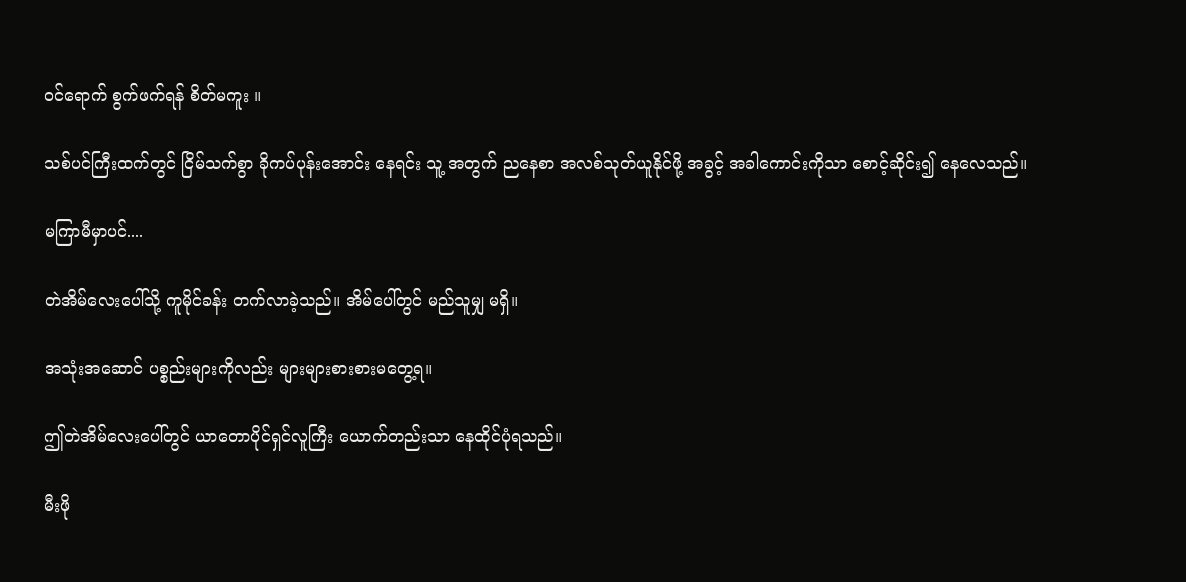ဝင်ရောက် စွက်ဖက်ရန် စိတ်မကူး ။

သစ်ပင်ကြီးထက်တွင် ငြိမ်သက်စွာ ခိုကပ်ပုန်းအောင်း နေရင်း သူ့ အတွက် ညနေစာ အလစ်သုတ်ယူနိုင်ဖို့ အခွင့် အခါကောင်းကိုသာ စောင့်ဆိုင်း၍ နေလေသည်။

မကြာမီမှာပင်....

တဲအိမ်လေးပေါ်သို့ ကူမိုင်ခန်း တက်လာခဲ့သည်။ အိမ်ပေါ်တွင် မည်သူမျှ မရှိ။

အသုံးအဆောင် ပစ္စည်းများကိုလည်း များများစားစားမတွေ့ရ။

ဤတဲအိမ်လေးပေါ်တွင် ယာတောပိုင်ရှင်လူကြီး ယောက်တည်းသာ နေထိုင်ပုံရသည်။

မီးဖို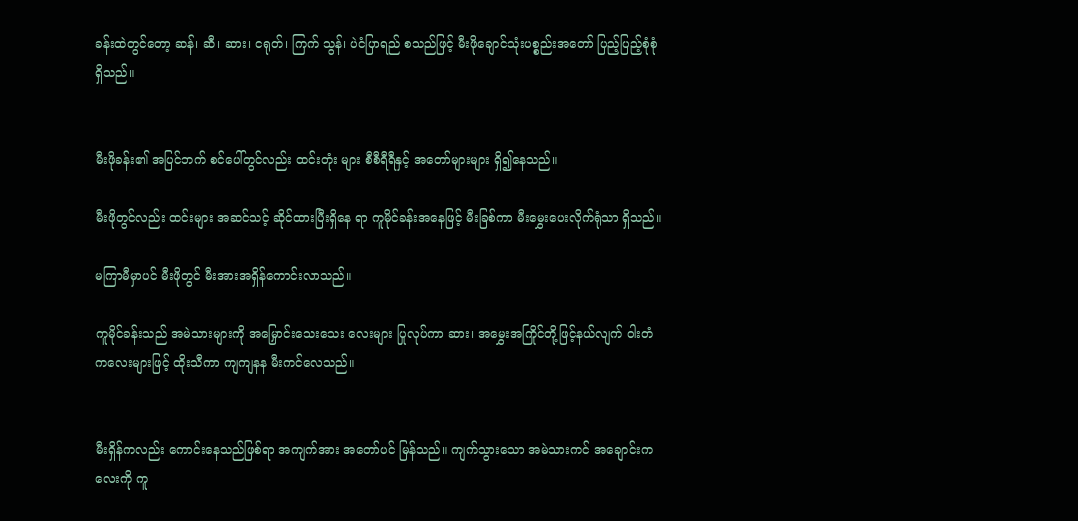ခန်းထဲတွင်တော့ ဆန်၊ ဆီ၊ ဆား၊ ငရုတ်၊ ကြက် သွန်၊ ပဲငံပြာရည် စသည်ဖြင့် မီးဖိုချောင်သုံးပစ္စည်းအတော် ပြည့်ပြည့်စုံစုံရှိသည်။


မီးဖိုခန်း၏ အပြင်ဘက် စင်ပေါ်တွင်လည်း ထင်းတုံး များ စီစီရီရီနှင့် အတော်များများ ရှိ၍နေသည်။

မီးဖိုတွင်လည်း ထင်းများ အဆင်သင့် ဆိုင်ထားပြီးရှိနေ ရာ ကူမိုင်ခန်းအနေဖြင့် မီးခြစ်ကာ မီးမွှေးပေးလိုက်ရုံသာ ရှိသည်။

မကြာမီမှာပင် မီးဖိုတွင် မီးအားအရှိန်ကောင်းလာသည်။

ကူမိုင်ခန်းသည် အမဲသားများကို အမြှောင်းသေးသေး လေးများ ပြုလုပ်ကာ ဆား၊ အမွှေးအကြိုင်တို့ဖြင့်နယ်လျက် ဝါးတံကလေးများဖြင့် ထိုးသီကာ ကျကျနန မီးကင်လေသည်။


မီးရှိန်ကလည်း ကောင်းနေသည်ဖြစ်ရာ အကျက်အား အတော်ပင် မြန်သည်။ ကျက်သွားသော အမဲသားကင် အချောင်းကလေးကို ကူ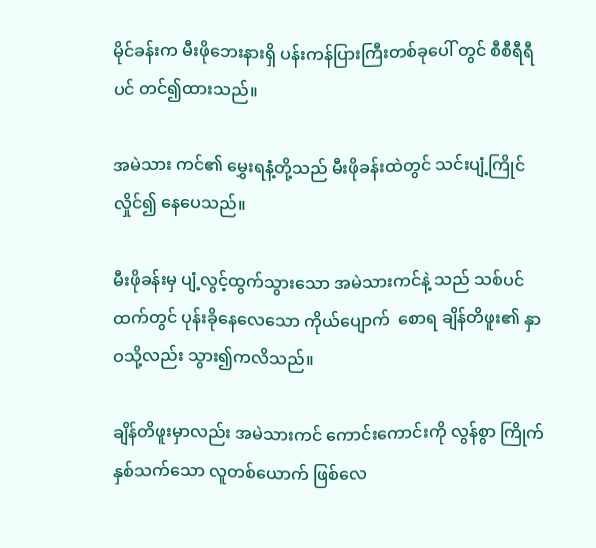မိုင်ခန်းက မီးဖိုဘေးနားရှိ ပန်းကန်ပြားကြီးတစ်ခုပေါ် တွင် စီစီရီရီပင် တင်၍ထားသည်။

အမဲသား ကင်၏ မွှေးရနံ့တို့သည် မီးဖိုခန်းထဲတွင် သင်းပျံ့ကြိုင်လှိုင်၍ နေပေသည်။

မီးဖိုခန်းမှ ပျံ့လွင့်ထွက်သွားသော အမဲသားကင်နဲ့ သည် သစ်ပင်ထက်တွင် ပုန်းခိုနေလေသော ကိုယ်ပျောက်  စောရ ချိန်တိဖူး၏ နှာဝသို့လည်း သွား၍ကလိသည်။

ချိန်တိဖူးမှာလည်း အမဲသားကင် ကောင်းကောင်းကို လွန်စွာ ကြိုက်နှစ်သက်သော လူတစ်ယောက် ဖြစ်လေ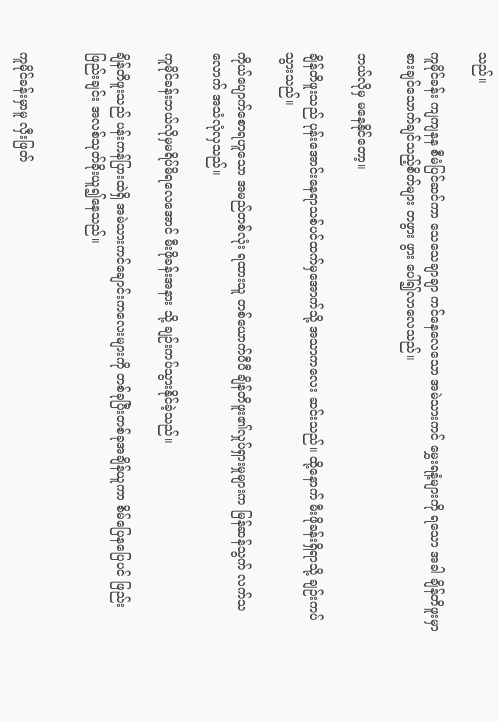သည်။

ကူမိုင်ခန်း ကျကျနန စီမံပြင်ဆင်ကာ သေသေချာချာ ကင်နေလေသော အမဲသားကင် မွှေးရနံ့များကို ရသော အခါ ချိန်တိဖူးမှာစားချင်သောက်ချင်သည့်စိတ်များ တဖွား ဖွား ပေါ်၍လာလေသည်။

ဘယ်လိုမှ မနေနိုင်တော့။

ချိန်တိဖူးသည် ပုန်းအောင်းနေရာသစ်ပင်ထက်မှအောက်သို့ အသာကလေး ဆင်းသည်။ ထို့နောက် မီးဖိုခန်းရှိရာသို့ ချဉ်းကပ်သွားသည်။

ကိုယ်ပျောက်စောရဟူသော အမည်တစ်လုံး ရထားသူ တစ်ယောက်ပီပီ ချိန်တိဖူး၏လှုပ်ရှားမှုများက မြန်ဆန်သွက် လက်သလောက် အသံလုံလှသည်။

ကူမိုင်ခန်းဘယ်လိုမှမရိပ်မိရလေအောင် မီးဖိုခန်းအနား သို့ ချဉ်းကပ်သွားနိုင်ခဲ့သည်။

ချိန်တိဖူးသည် ပန်းကန်ပြားထဲရှိ အမဲသားကင်ချောင်းကလေးများကို တစ်ခုပြီးတစ်ခုအချိန်ယူကာ စိမ်ပြေနပြေပင် ဖြည်းဖြည်းချင်း အလစ်သုတ်ခိုးယူ၍နေသည်။


ကူမိုင်ခန်းမှာမူ လှီးဖြတ်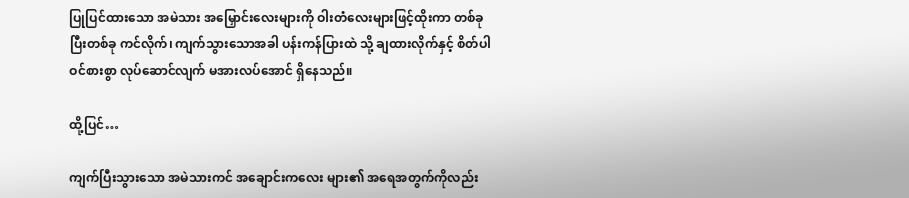ပြုပြင်ထားသော အမဲသား အမြှောင်းလေးများကို ဝါးတံလေးများဖြင့်ထိုးကာ တစ်ခု ပြီးတစ်ခု ကင်လိုက်၊ ကျက်သွားသောအခါ ပန်းကန်ပြားထဲ သို့ ချထားလိုက်နှင့် စိတ်ပါဝင်စားစွာ လုပ်ဆောင်လျက် မအားလပ်အောင် ရှိနေသည်။

ထို့ပြင်…

ကျက်ပြီးသွားသော အမဲသားကင် အချောင်းကလေး များ၏ အရေအတွက်ကိုလည်း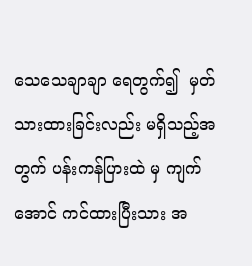သေသေချာချာ ရေတွက်၍  မှတ်သားထားခြင်းလည်း မရှိသည့်အတွက် ပန်းကန်ပြားထဲ မှ ကျက်အောင် ကင်ထားပြီးသား အ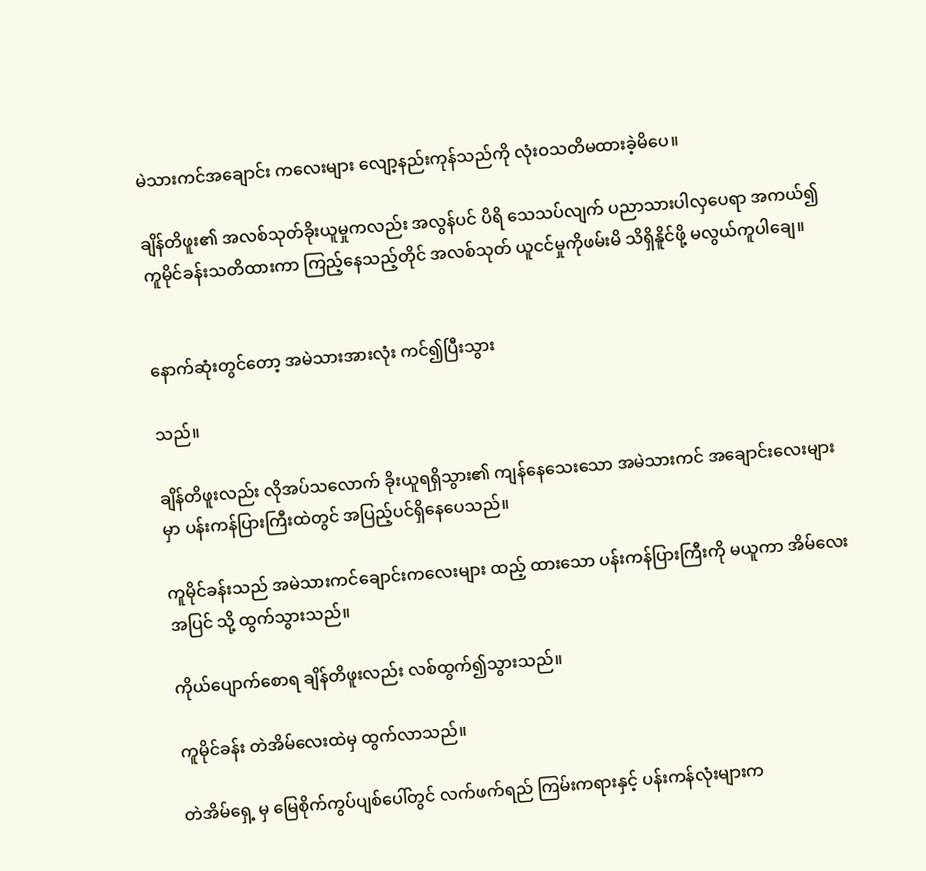မဲသားကင်အချောင်း ကလေးများ လျော့နည်းကုန်သည်ကို လုံးဝသတိမထားခဲ့မိပေ။

ချိန်တိဖူး၏ အလစ်သုတ်ခိုးယူမှုကလည်း အလွန်ပင် ပိရိ သေသပ်လျက် ပညာသားပါလှပေရာ အကယ်၍ ကူမိုင်ခန်းသတိထားကာ ကြည့်နေသည့်တိုင် အလစ်သုတ် ယူငင်မှုကိုဖမ်းမိ သိရှိနိူင်ဖို့ မလွယ်ကူပါချေ။


နောက်ဆုံးတွင်တော့ အမဲသားအားလုံး ကင်၍ပြီးသွား

သည်။

ချိန်တိဖူးလည်း လိုအပ်သလောက် ခိုးယူရရှိသွား၏ ကျန်နေသေးသော အမဲသားကင် အချောင်းလေးများမှာ ပန်းကန်ပြားကြီးထဲတွင် အပြည့်ပင်ရှိနေပေသည်။

ကူမိုင်ခန်းသည် အမဲသားကင်ချောင်းကလေးများ ထည့် ထားသော ပန်းကန်ပြားကြီးကို မယူကာ အိမ်လေးအပြင် သို့ ထွက်သွားသည်။

ကိုယ်ပျောက်စောရ ချိန်တိဖူးလည်း လစ်ထွက်၍သွားသည်။

ကူမိုင်ခန်း တဲအိမ်လေးထဲမှ ထွက်လာသည်။

တဲအိမ်ရှေ့ မှ မြေစိုက်ကွပ်ပျစ်ပေါ်တွင် လက်ဖက်ရည် ကြမ်းကရားနှင့် ပန်းကန်လုံးများက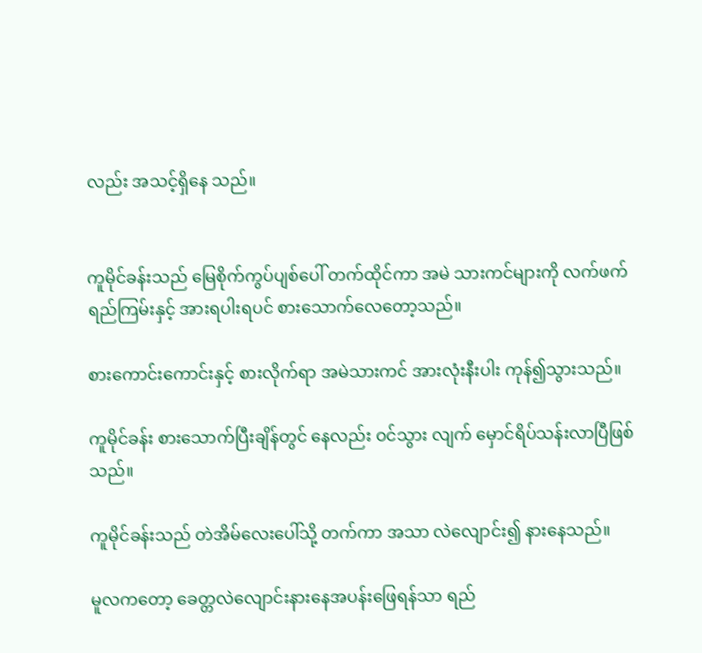လည်း အသင့်ရှိနေ သည်။


ကူမိုင်ခန်းသည် မြေစိုက်ကွပ်ပျစ်ပေါ် တက်ထိုင်ကာ အမဲ သားကင်များကို လက်ဖက်ရည်ကြမ်းနှင့် အားရပါးရပင် စားသောက်လေတော့သည်။

စားကောင်းကောင်းနှင့် စားလိုက်ရာ အမဲသားကင် အားလုံးနီးပါး ကုန်၍သွားသည်။

ကူမိုင်ခန်း စားသောက်ပြီးချိန်တွင် နေလည်း ဝင်သွား လျက် မှောင်ရိပ်သန်းလာပြီဖြစ်သည်။

ကူမိုင်ခန်းသည် တဲအိမ်လေးပေါ်သို့ တက်ကာ အသာ လဲလျောင်း၍ နားနေသည်။

မူလကတော့ ခေတ္တလဲလျောင်းနားနေအပန်းဖြေရန်သာ ရည်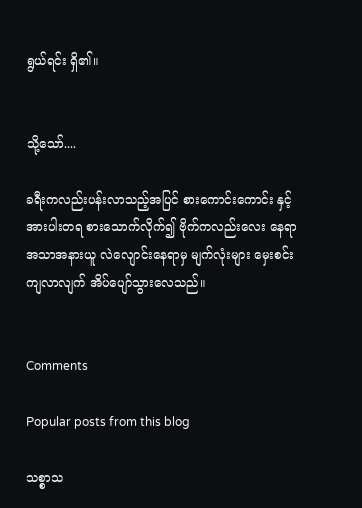ရွယ်ရင်း ရှိ၏။


သို့သော်....

ခရီးကလည်းပန်းလာသည့်အပြင် စားကောင်းကောင်း နှင့် အားပါးတရ စားသောက်လိုက်၍ ဗိုက်ကလည်းလေး နေရာ အသာအနားယူ လဲလျောင်းနေရာမှ မျက်လုံးများ မှေးစင်းကျလာလျက် အိပ်ပျော်သွားလေသည်။


Comments

Popular posts from this blog

သစ္စာသ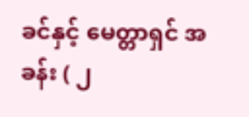ခင်နှင့် မေတ္တာရှင် အခန်း ( ၂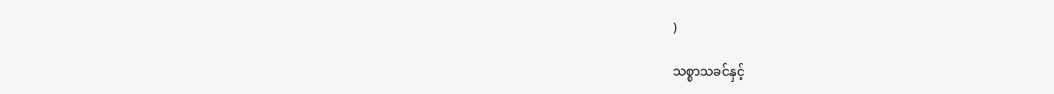)

သစ္စာသခင်နှင့်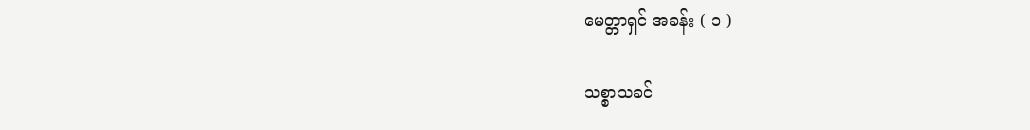မေတ္တာရှင် အခန်း ( ၁ )

သစ္စာသခင်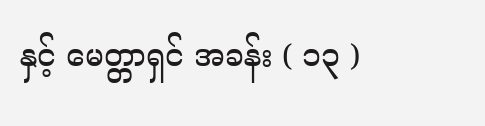နှင့် မေတ္တာရှင် အခန်း ( ၁၃ )